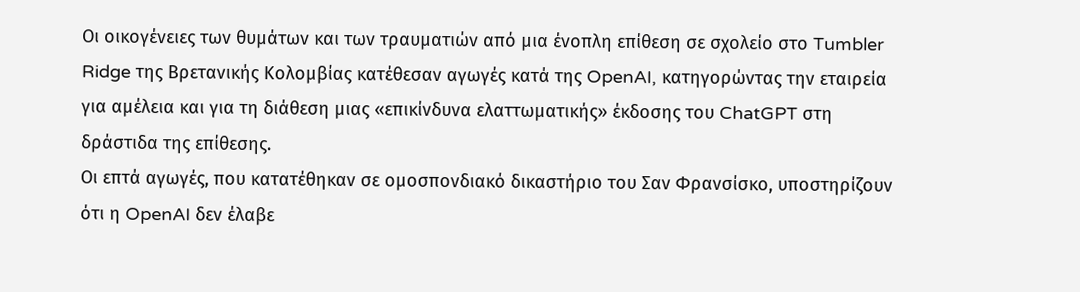Οι οικογένειες των θυμάτων και των τραυματιών από μια ένοπλη επίθεση σε σχολείο στο Tumbler Ridge της Βρετανικής Κολομβίας κατέθεσαν αγωγές κατά της OpenAI, κατηγορώντας την εταιρεία για αμέλεια και για τη διάθεση μιας «επικίνδυνα ελαττωματικής» έκδοσης του ChatGPT στη δράστιδα της επίθεσης.
Οι επτά αγωγές, που κατατέθηκαν σε ομοσπονδιακό δικαστήριο του Σαν Φρανσίσκο, υποστηρίζουν ότι η OpenAI δεν έλαβε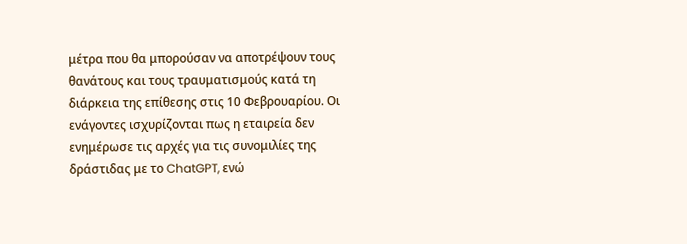μέτρα που θα μπορούσαν να αποτρέψουν τους θανάτους και τους τραυματισμούς κατά τη διάρκεια της επίθεσης στις 10 Φεβρουαρίου. Οι ενάγοντες ισχυρίζονται πως η εταιρεία δεν ενημέρωσε τις αρχές για τις συνομιλίες της δράστιδας με το ChatGPT, ενώ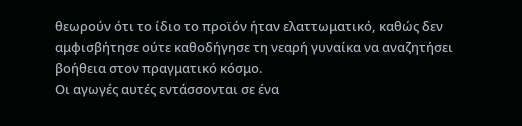θεωρούν ότι το ίδιο το προϊόν ήταν ελαττωματικό, καθώς δεν αμφισβήτησε ούτε καθοδήγησε τη νεαρή γυναίκα να αναζητήσει βοήθεια στον πραγματικό κόσμο.
Οι αγωγές αυτές εντάσσονται σε ένα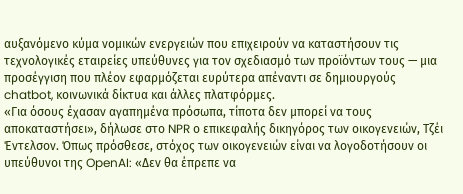αυξανόμενο κύμα νομικών ενεργειών που επιχειρούν να καταστήσουν τις τεχνολογικές εταιρείες υπεύθυνες για τον σχεδιασμό των προϊόντων τους — μια προσέγγιση που πλέον εφαρμόζεται ευρύτερα απέναντι σε δημιουργούς chatbot, κοινωνικά δίκτυα και άλλες πλατφόρμες.
«Για όσους έχασαν αγαπημένα πρόσωπα, τίποτα δεν μπορεί να τους αποκαταστήσει», δήλωσε στο NPR ο επικεφαλής δικηγόρος των οικογενειών, Τζέι Έντελσον. Όπως πρόσθεσε, στόχος των οικογενειών είναι να λογοδοτήσουν οι υπεύθυνοι της OpenAI: «Δεν θα έπρεπε να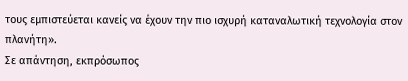τους εμπιστεύεται κανείς να έχουν την πιο ισχυρή καταναλωτική τεχνολογία στον πλανήτη».
Σε απάντηση, εκπρόσωπος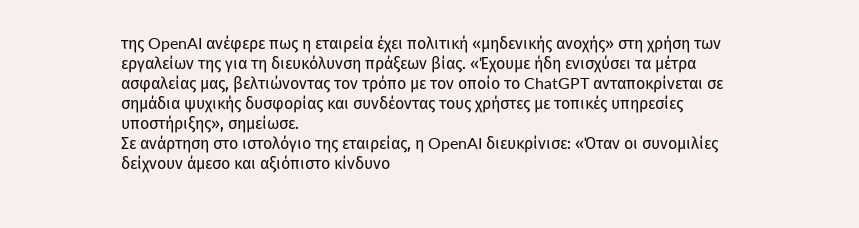της OpenAI ανέφερε πως η εταιρεία έχει πολιτική «μηδενικής ανοχής» στη χρήση των εργαλείων της για τη διευκόλυνση πράξεων βίας. «Έχουμε ήδη ενισχύσει τα μέτρα ασφαλείας μας, βελτιώνοντας τον τρόπο με τον οποίο το ChatGPT ανταποκρίνεται σε σημάδια ψυχικής δυσφορίας και συνδέοντας τους χρήστες με τοπικές υπηρεσίες υποστήριξης», σημείωσε.
Σε ανάρτηση στο ιστολόγιο της εταιρείας, η OpenAI διευκρίνισε: «Όταν οι συνομιλίες δείχνουν άμεσο και αξιόπιστο κίνδυνο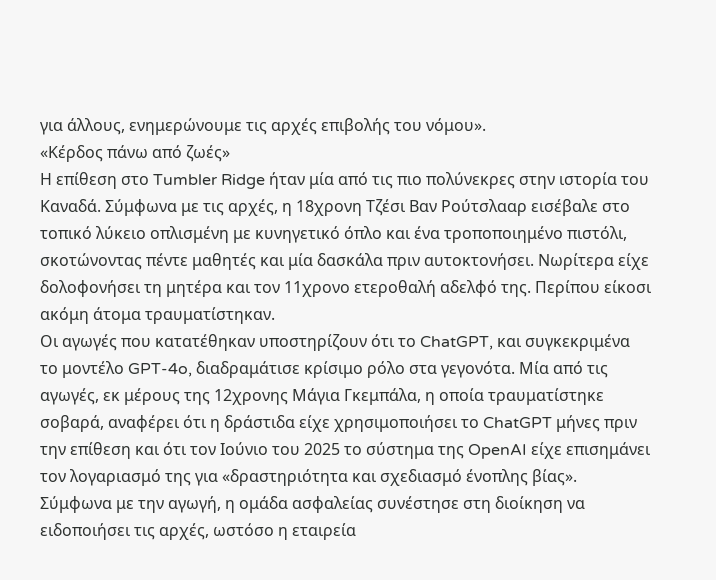για άλλους, ενημερώνουμε τις αρχές επιβολής του νόμου».
«Κέρδος πάνω από ζωές»
Η επίθεση στο Tumbler Ridge ήταν μία από τις πιο πολύνεκρες στην ιστορία του Καναδά. Σύμφωνα με τις αρχές, η 18χρονη Τζέσι Βαν Ρούτσλααρ εισέβαλε στο τοπικό λύκειο οπλισμένη με κυνηγετικό όπλο και ένα τροποποιημένο πιστόλι, σκοτώνοντας πέντε μαθητές και μία δασκάλα πριν αυτοκτονήσει. Νωρίτερα είχε δολοφονήσει τη μητέρα και τον 11χρονο ετεροθαλή αδελφό της. Περίπου είκοσι ακόμη άτομα τραυματίστηκαν.
Οι αγωγές που κατατέθηκαν υποστηρίζουν ότι το ChatGPT, και συγκεκριμένα το μοντέλο GPT-4o, διαδραμάτισε κρίσιμο ρόλο στα γεγονότα. Μία από τις αγωγές, εκ μέρους της 12χρονης Μάγια Γκεμπάλα, η οποία τραυματίστηκε σοβαρά, αναφέρει ότι η δράστιδα είχε χρησιμοποιήσει το ChatGPT μήνες πριν την επίθεση και ότι τον Ιούνιο του 2025 το σύστημα της OpenAI είχε επισημάνει τον λογαριασμό της για «δραστηριότητα και σχεδιασμό ένοπλης βίας».
Σύμφωνα με την αγωγή, η ομάδα ασφαλείας συνέστησε στη διοίκηση να ειδοποιήσει τις αρχές, ωστόσο η εταιρεία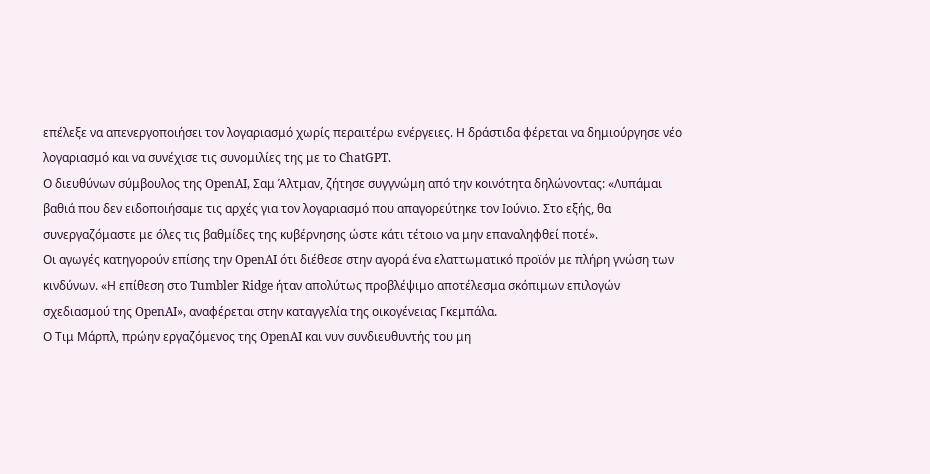επέλεξε να απενεργοποιήσει τον λογαριασμό χωρίς περαιτέρω ενέργειες. Η δράστιδα φέρεται να δημιούργησε νέο λογαριασμό και να συνέχισε τις συνομιλίες της με το ChatGPT.
Ο διευθύνων σύμβουλος της OpenAI, Σαμ Άλτμαν, ζήτησε συγγνώμη από την κοινότητα δηλώνοντας: «Λυπάμαι βαθιά που δεν ειδοποιήσαμε τις αρχές για τον λογαριασμό που απαγορεύτηκε τον Ιούνιο. Στο εξής, θα συνεργαζόμαστε με όλες τις βαθμίδες της κυβέρνησης ώστε κάτι τέτοιο να μην επαναληφθεί ποτέ».
Οι αγωγές κατηγορούν επίσης την OpenAI ότι διέθεσε στην αγορά ένα ελαττωματικό προϊόν με πλήρη γνώση των κινδύνων. «Η επίθεση στο Tumbler Ridge ήταν απολύτως προβλέψιμο αποτέλεσμα σκόπιμων επιλογών σχεδιασμού της OpenAI», αναφέρεται στην καταγγελία της οικογένειας Γκεμπάλα.
Ο Τιμ Μάρπλ, πρώην εργαζόμενος της OpenAI και νυν συνδιευθυντής του μη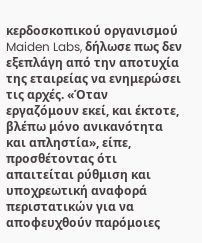κερδοσκοπικού οργανισμού Maiden Labs, δήλωσε πως δεν εξεπλάγη από την αποτυχία της εταιρείας να ενημερώσει τις αρχές. «Όταν εργαζόμουν εκεί, και έκτοτε, βλέπω μόνο ανικανότητα και απληστία», είπε, προσθέτοντας ότι απαιτείται ρύθμιση και υποχρεωτική αναφορά περιστατικών για να αποφευχθούν παρόμοιες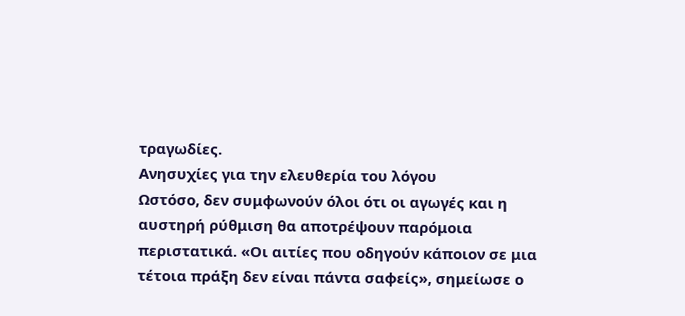τραγωδίες.
Ανησυχίες για την ελευθερία του λόγου
Ωστόσο, δεν συμφωνούν όλοι ότι οι αγωγές και η αυστηρή ρύθμιση θα αποτρέψουν παρόμοια περιστατικά. «Οι αιτίες που οδηγούν κάποιον σε μια τέτοια πράξη δεν είναι πάντα σαφείς», σημείωσε ο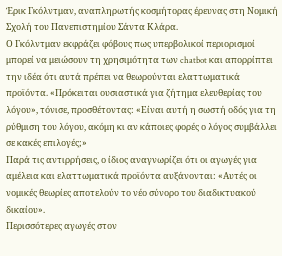Έρικ Γκόλντμαν, αναπληρωτής κοσμήτορας έρευνας στη Νομική Σχολή του Πανεπιστημίου Σάντα Κλάρα.
Ο Γκόλντμαν εκφράζει φόβους πως υπερβολικοί περιορισμοί μπορεί να μειώσουν τη χρησιμότητα των chatbot και απορρίπτει την ιδέα ότι αυτά πρέπει να θεωρούνται ελαττωματικά προϊόντα. «Πρόκειται ουσιαστικά για ζήτημα ελευθερίας του λόγου», τόνισε, προσθέτοντας: «Είναι αυτή η σωστή οδός για τη ρύθμιση του λόγου, ακόμη κι αν κάποιες φορές ο λόγος συμβάλλει σε κακές επιλογές;»
Παρά τις αντιρρήσεις, ο ίδιος αναγνωρίζει ότι οι αγωγές για αμέλεια και ελαττωματικά προϊόντα αυξάνονται: «Αυτές οι νομικές θεωρίες αποτελούν το νέο σύνορο του διαδικτυακού δικαίου».
Περισσότερες αγωγές στον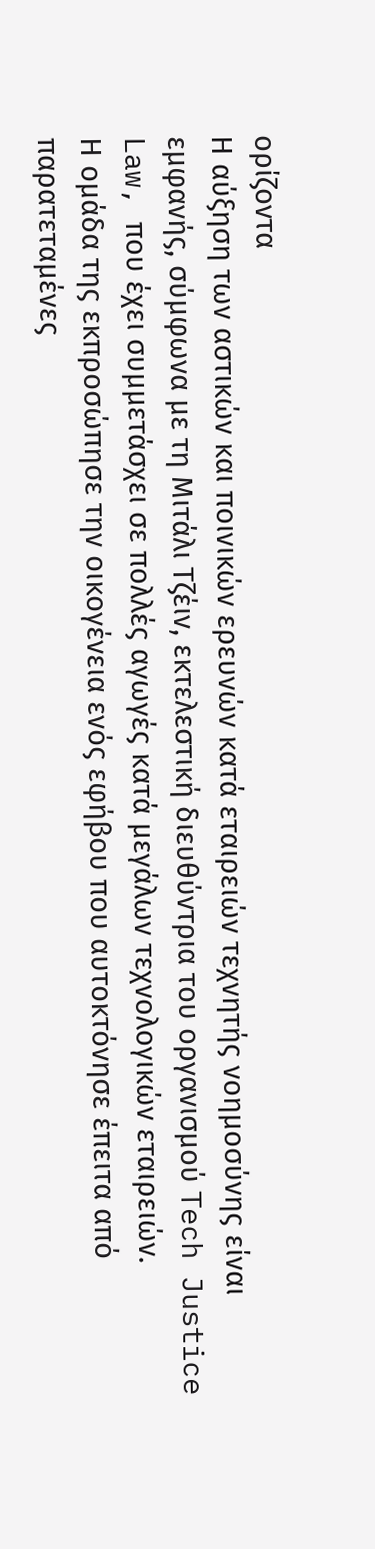ορίζοντα
Η αύξηση των αστικών και ποινικών ερευνών κατά εταιρειών τεχνητής νοημοσύνης είναι εμφανής, σύμφωνα με τη Μιτάλι Τζέιν, εκτελεστική διευθύντρια του οργανισμού Tech Justice Law, που έχει συμμετάσχει σε πολλές αγωγές κατά μεγάλων τεχνολογικών εταιρειών.
Η ομάδα της εκπροσώπησε την οικογένεια ενός εφήβου που αυτοκτόνησε έπειτα από παρατεταμένες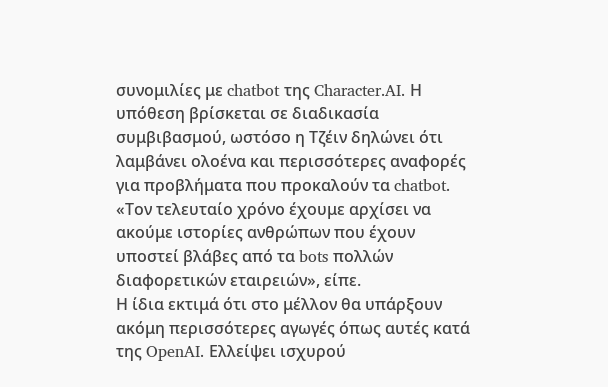συνομιλίες με chatbot της Character.AI. Η υπόθεση βρίσκεται σε διαδικασία συμβιβασμού, ωστόσο η Τζέιν δηλώνει ότι λαμβάνει ολοένα και περισσότερες αναφορές για προβλήματα που προκαλούν τα chatbot. «Τον τελευταίο χρόνο έχουμε αρχίσει να ακούμε ιστορίες ανθρώπων που έχουν υποστεί βλάβες από τα bots πολλών διαφορετικών εταιρειών», είπε.
Η ίδια εκτιμά ότι στο μέλλον θα υπάρξουν ακόμη περισσότερες αγωγές όπως αυτές κατά της OpenAI. Ελλείψει ισχυρού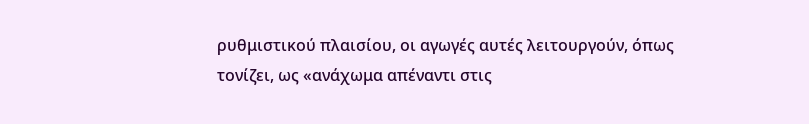ρυθμιστικού πλαισίου, οι αγωγές αυτές λειτουργούν, όπως τονίζει, ως «ανάχωμα απέναντι στις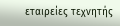εταιρείες τεχνητής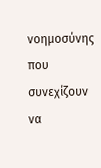νοημοσύνης που συνεχίζουν να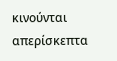κινούνται απερίσκεπτα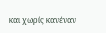και χωρίς κανέναν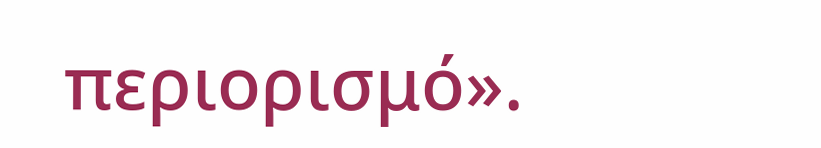περιορισμό».